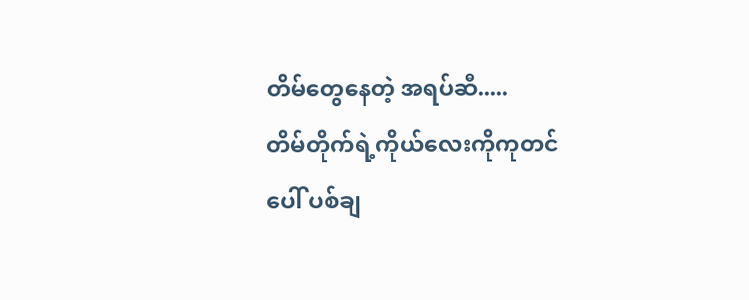တိမ်တွေနေတဲ့ အရပ်ဆီ.....
တိမ်တိုက်ရဲ့ကိုယ်လေးကိုကုတင်ပေါ် ပစ်ချ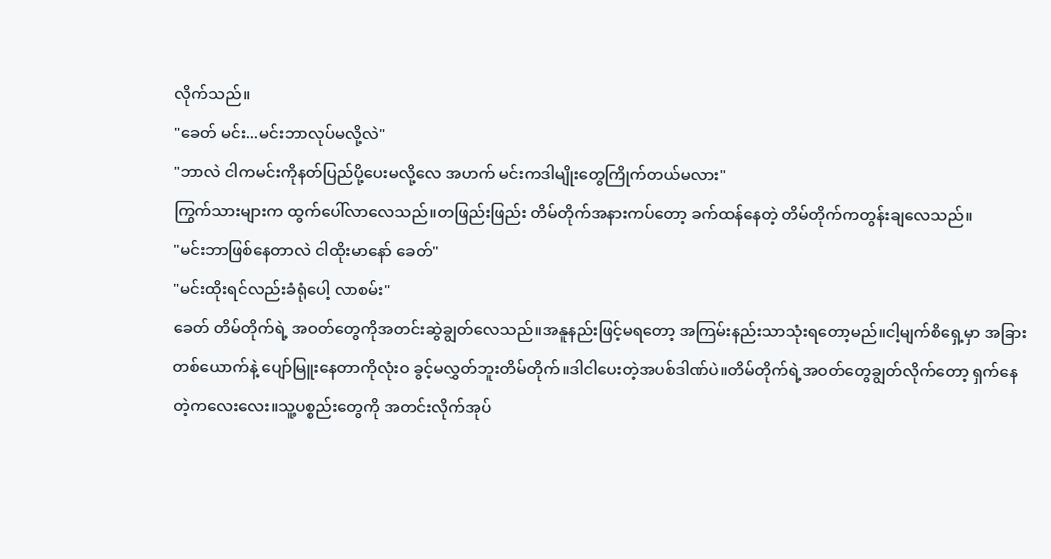လိုက်သည်။
"ခေတ် မင်း...မင်းဘာလုပ်မလို့လဲ"
"ဘာလဲ ငါကမင်းကိုနတ်ပြည်ပို့ပေးမလို့လေ အဟက် မင်းကဒါမျိုးတွေကြိုက်တယ်မလား"
ကြွက်သားများက ထွက်ပေါ်လာလေသည်။တဖြည်းဖြည်း တိမ်တိုက်အနားကပ်တော့ ခက်ထန်နေတဲ့ တိမ်တိုက်ကတွန်းချလေသည်။
"မင်းဘာဖြစ်နေတာလဲ ငါထိုးမာနော် ခေတ်"
"မင်းထိုးရင်လည်းခံရုံပေါ့ လာစမ်း"
ခေတ် တိမ်တိုက်ရဲ့ အဝတ်တွေကိုအတင်းဆွဲချွတ်လေသည်။အနူနည်းဖြင့်မရတော့ အကြမ်းနည်းသာသုံးရတော့မည်။ငါ့မျက်စိရှေ့မှာ အခြားတစ်ယောက်နဲ့ ပျော်မြူးနေတာကိုလုံးဝ ခွင့်မလွှတ်ဘူးတိမ်တိုက်။ဒါငါပေးတဲ့အပစ်ဒါဏ်ပဲ။တိမ်တိုက်ရဲ့အဝတ်တွေချွတ်လိုက်တော့ ရှက်နေတဲ့ကလေးလေး။သူ့ပစ္စည်းတွေကို အတင်းလိုက်အုပ်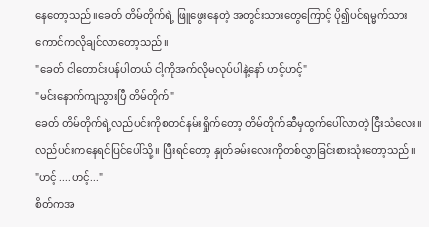နေတော့သည်။ခေတ် တိမ်တိုက်ရဲ့ ဖြူဖွေးနေတဲ့ အတွင်းသားတွေကြောင့် ပို၍ပင်ရမ္မက်သားကောင်ကလိုချင်လာတော့သည်။
"ခေတ် ငါတောင်းပန်ပါတယ် ငါ့ကိုအက်လိုမလုပ်ပါနဲ့နော် ဟင့်ဟင့်"
"မင်းနောက်ကျသွားပြီ တိမ်တိုက်"
ခေတ် တိမ်တိုက်ရဲ့လည်ပင်းကိုစတင်နမ်းရှိုက်တော့ တိမ်တိုက်ဆီမှထွက်ပေါ်လာတဲ့ ငြီးသံလေး။လည်ပင်းကနေရင်ပြင်ပေါ်သို့။ ပြီးရင်တော့ နှုတ်ခမ်းလေးကိုတစ်လွှာခြင်းစားသုံးတော့သည်။
"ဟင့် ....ဟင့်..."
စိတ်ကအ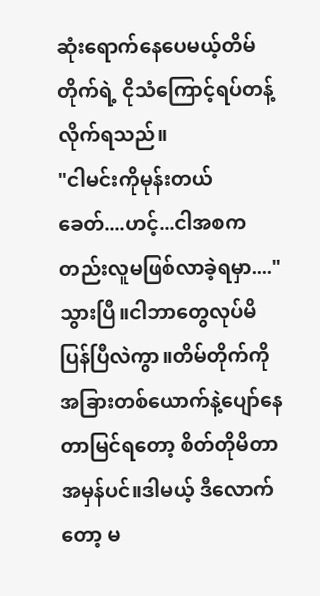ဆုံးရောက်နေပေမယ့်တိမ်တိုက်ရဲ့ ငိုသံကြောင့်ရပ်တန့်လိုက်ရသည်။
"ငါမင်းကိုမုန်းတယ် ခေတ်....ဟင့်...ငါအစကတည်းလူမဖြစ်လာခဲ့ရမှာ...."
သွားပြီ။ငါဘာတွေလုပ်မိပြန်ပြီလဲကွာ။တိမ်တိုက်ကိုအခြားတစ်ယောက်နဲ့ပျော်နေတာမြင်ရတော့ စိတ်တိုမိတာ အမှန်ပင်။ဒါမယ့် ဒီလောက်တော့ မ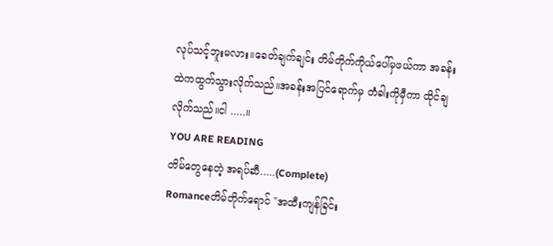လုပ်သင့်ဘူးမလား။ခေတ်ချက်ချင်း တိမ်တိုက်ကိုယ်ပေါ်မှဖယ်ကာ အခန်းထဲကထွက်သွားလိုက်သည်။အခန်းအပြင်ရောက်မှ တံခါးကိုမှီကာ ထိုင်ချလိုက်သည်။ငါ .....။
YOU ARE READING
တိမ်တွေနေတဲ့ အရပ်ဆီ.....(Complete)
Romanceတိမ်တိုက်ရောင် "အထီးကျန်ခြင်း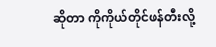ဆိုတာ ကိုကိုယ်တိုင်ဖန်တီးလို့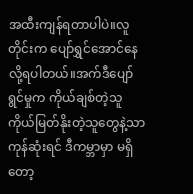အထီးကျန်ရတာပါပဲ။လူတိုင်းက ပျော်ရွှင်အောင်နေလို့ရပါတယ်။အက်ဒီပျော်ရွင်မှုက ကိုယ်ချစ်တဲ့သူ ကိုယ်မြတ်နိုးတဲ့သူတွေနဲ့သာ ကုန်ဆုံးရင် ဒီကမ္ဘာမှာ မရှိတော့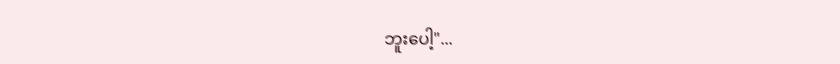ဘူးပေါ့"...